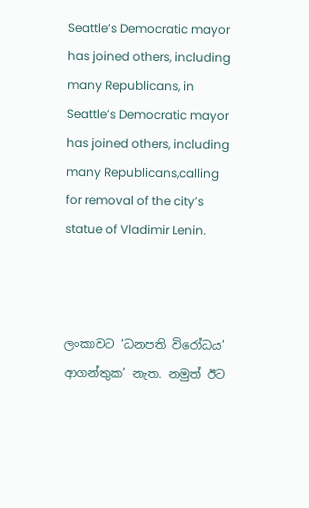Seattle’s Democratic mayor has joined others, including many Republicans, in Seattle’s Democratic mayor has joined others, including many Republicans,calling for removal of the city’s statue of Vladimir Lenin.



ලංකාවට ‘ධනපති විරෝධය’ ආගන්තුක’ නැත. නමුත් ඊට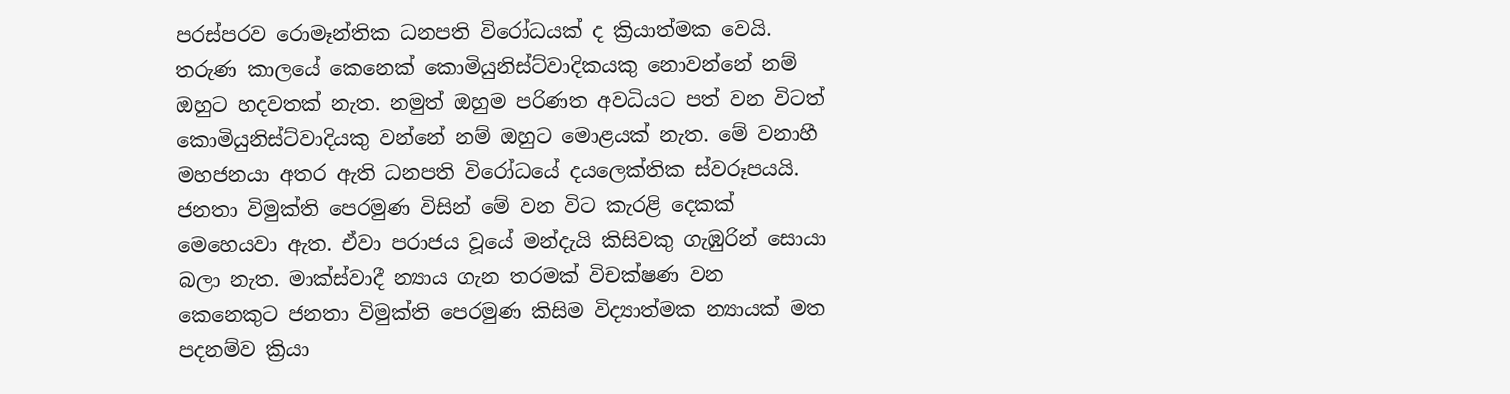පරස්පරව රොමෑන්තික ධනපති විරෝධයක් ද ක්‍රියාත්මක වෙයි. තරුණ කාලයේ කෙනෙක් කොමියුනිස්ට්වාදිකයකු නොවන්නේ නම් ඔහුට හදවතක් නැත. නමුත් ඔහුම පරිණත අවධියට පත් වන විටත් කොමියුනිස්ට්වාදියකු වන්නේ නම් ඔහුට මොළයක් නැත. මේ වනාහී මහජනයා අතර ඇති ධනපති විරෝධයේ දයලෙක්තික ස්වරූපයයි. ජනතා විමුක්ති පෙරමුණ විසින් මේ වන විට කැරළි දෙකක් මෙහෙයවා ඇත. ඒවා පරාජය වූයේ මන්දැයි කිසිවකු ගැඹුරින් සොයා බලා නැත. මාක්ස්වාදී න්‍යාය ගැන තරමක් විචක්ෂණ වන කෙනෙකුට ජනතා විමුක්ති පෙරමුණ කිසිම විද්‍යාත්මක න්‍යායක් මත පදනම්ව ක්‍රියා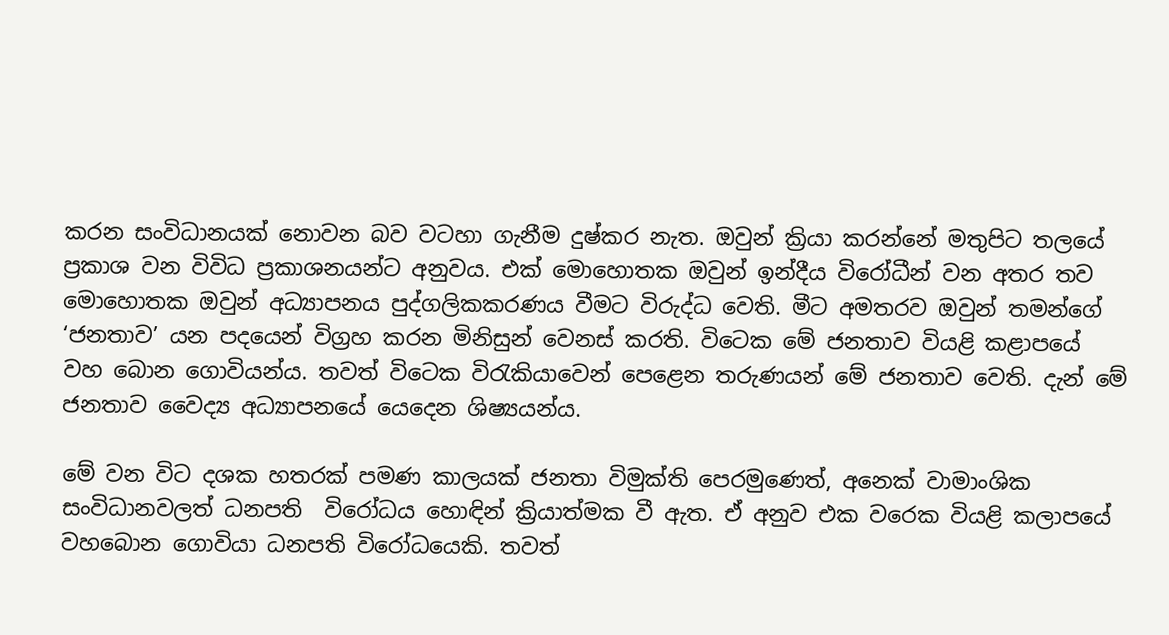කරන සංවිධානයක් නොවන බව වටහා ගැනීම දුෂ්කර නැත. ඔවුන් ක්‍රියා කරන්නේ මතුපිට තලයේ ප්‍රකාශ වන විවිධ ප්‍රකාශනයන්ට අනුවය. එක් මොහොතක ඔවුන් ඉන්දීය විරෝධීන් වන අතර තව මොහොතක ඔවුන් අධ්‍යාපනය පුද්ගලිකකරණය වීමට විරුද්ධ වෙති. මීට අමතරව ඔවුන් තමන්ගේ ‘ජනතාව’ යන පදයෙන් විග්‍රහ කරන මිනිසුන් වෙනස් කරති. විටෙක මේ ජනතාව වියළි කළාපයේ වහ බොන ගොවියන්ය. තවත් විටෙක විරැකියාවෙන් පෙළෙන තරුණයන් මේ ජනතාව වෙති. දැන් මේ ජනතාව වෛද්‍ය අධ්‍යාපනයේ යෙදෙන ශිෂ්‍යයන්ය.

මේ වන විට දශක හතරක් පමණ කාලයක් ජනතා විමුක්ති පෙරමුණෙත්, අනෙක් වාමාංශික සංවිධානවලත් ධනපති  විරෝධය හොඳින් ක්‍රියාත්මක වී ඇත. ඒ අනුව එක වරෙක වියළි කලාපයේ වහබොන ගොවියා ධනපති විරෝධයෙකි. තවත්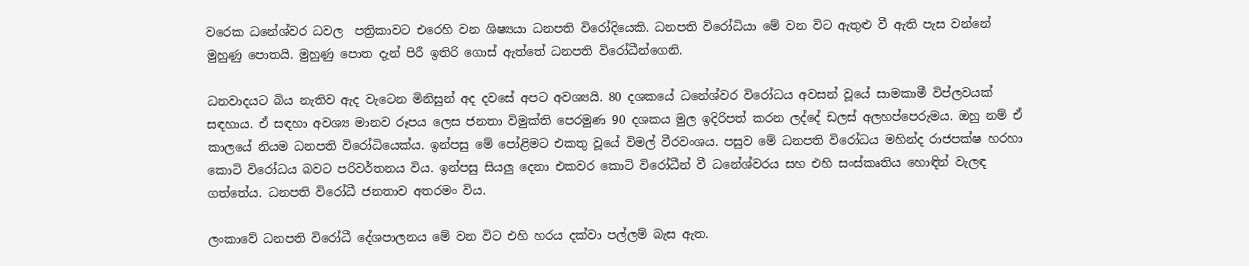වරෙක ධනේශ්වර ධවල  පත්‍රිකාවට එරෙහි වන ශිෂ්‍යයා ධනපති විරෝදියෙකි. ධනපති විරෝධියා මේ වන විට ඇතුළු වී ඇති පැස වන්නේ මුහුණු පොතයි. මුහුණු පොත දැන් පිරී ඉතිරි ගොස් ඇත්තේ ධනපති විරෝධීන්ගෙනි.

ධනවාදයට බිය නැතිව ඇද වැටෙන මිනිසුන් අද දවසේ අපට අවශ්‍යයි. 80 දශකයේ ධනේශ්වර විරෝධය අවසන් වූයේ සාමකාමී විප්ලවයක් සඳහාය. ඒ සඳහා අවශ්‍ය මානව රූපය ලෙස ජනතා විමුක්ති පෙරමුණ 90 දශකය මුල ඉදිරිපත් කරන ලද්දේ ඩලස් අලහප්පෙරුමය. ඔහු නම් ඒ කාලයේ නියම ධනපති විරෝධියෙක්ය. ඉන්පසු මේ පෝළිමට එකතු වූයේ විමල් වීරවංශය. පසුව මේ ධනපති විරෝධය මහින්ද රාජපක්ෂ හරහා කොටි විරෝධය බවට පරිවර්තනය විය. ඉන්පසු සියලු දෙනා එකවර කොටි විරෝධීන් වී ධනේශ්වරය සහ එහි සංස්කෘතිය හොඳින් වැලඳ ගත්තේය. ධනපති විරෝධී ජනතාව අතරමං විය.

ලංකාවේ ධනපති විරෝධී දේශපාලනය මේ වන විට එහි හරය දක්වා පල්ලම් බැස ඇත.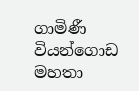ගාමිණී වියන්ගොඩ මහතා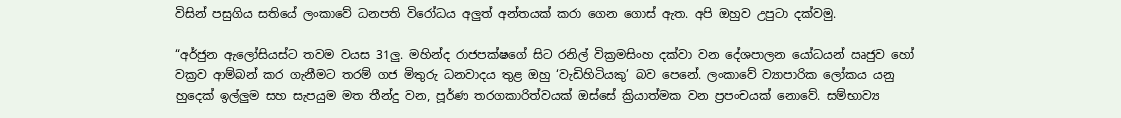විසින් පසුගිය සතියේ ලංකාවේ ධනපති විරෝධය අලුත් අන්තයක් කරා ගෙන ගොස් ඇත. අපි ඔහුව උපුටා දක්වමු.

“අර්ජුන ඇලෝසියස්ට තවම වයස 31ලු. මහින්ද රාජපක්ෂගේ සිට රනිල් වික්‍රමසිංහ දක්වා වන දේශපාලන යෝධයන් ඍජුව හෝ වක්‍රව ආම්බන් කර ගැනීමට තරම් ගජ මිතුරු ධනවාදය තුළ ඔහු ‘වැඩිහිටියකු’ බව පෙනේ. ලංකාවේ ව්‍යාපාරික ලෝකය යනු හුදෙක් ඉල්ලුම සහ සැපයුම මත තීන්දු වන, පූර්ණ තරගකාරිත්වයක් ඔස්සේ ක්‍රියාත්මක වන ප්‍රපංචයක් නොවේ. සම්භාව්‍ය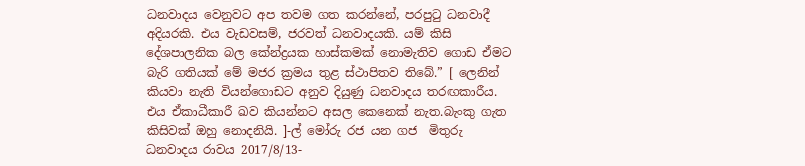ධනවාදය වෙනුවට අප තවම ගත කරන්නේ, පරපුටු ධනවාදී අදියරකි. එය වැඩවසම්, ජරවත් ධනවාදයකි. යම් කිසි දේශපාලනික බල කේන්ද්‍රයක හාස්කමක් නොමැතිව ගොඩ ඒමට බැරි ගතියක් මේ මජර ක්‍රමය තුළ ස්ථාපිතව තිබේ.” [ ලෙනින් කියවා නැති වියන්ගොඩට අනුව දියුණු ධනවාදය තරඟකාරීය. එය ඒකාධීකාරී ඛව කියන්නට අසල කෙනෙක් නැත.බැංකු ගැත කිසිවක් ඔහු නොදනියි. ]-ල් මෝරු රජ යන ගජ  මිතුරු ධනවාදය රාවය 2017/8/13-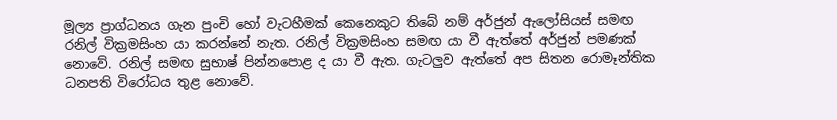මූල්‍ය ප්‍රාග්ධනය ගැන පුංචි හෝ වැටහීමක් කෙනෙකුට තිබේ නම් අර්ජුන් ඇලෝසියස් සමඟ රනිල් වික්‍රමසිංහ යා කරන්නේ නැත. රනිල් වික්‍රමසිංහ සමඟ යා වී ඇත්තේ අර්ජුන් පමණක් නොවේ. රනිල් සමඟ සුභාෂ් පින්නපොළ ද යා වී ඇත. ගැටලුව ඇත්තේ අප සිතන රොමෑන්තික ධනපති විරෝධය තුළ නොවේ.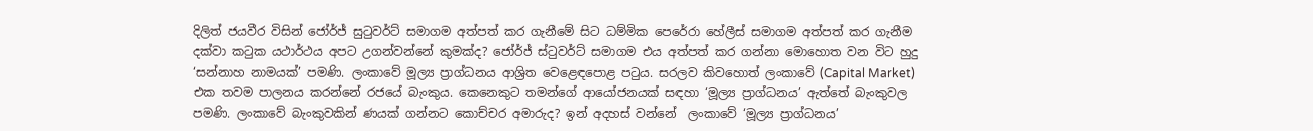දිලිත් ජයවීර විසින් ජෝර්ජ් සුටුවර්ට් සමාගම අත්පත් කර ගැනීමේ සිට ධම්මික පෙරේරා හේලීස් සමාගම අත්පත් කර ගැනීම දක්වා කටුක යථාර්ථය අපට උගන්වන්නේ කුමක්ද? ජෝර්ජ් ස්ටුවර්ට් සමාගම එය අත්පත් කර ගන්නා මොහොත වන විට හුදු ‘සන්නාහ නාමයක්’ පමණි. ලංකාවේ මූල්‍ය ප්‍රාග්ධනය ආශ්‍රිත වෙළෙඳපොළ පටුය. සරලව කිවහොත් ලංකාවේ (Capital Market) එක තවම පාලනය කරන්නේ රජයේ බැංකුය. කෙනෙකුට තමන්ගේ ආයෝජනයක් සඳහා ‘මූල්‍ය ප්‍රාග්ධනය’ ඇත්තේ බැංකුවල පමණි. ලංකාවේ බැංකුවකින් ණයක් ගන්නට කොච්චර අමාරුද? ඉන් අදහස් වන්නේ  ලංකාවේ ‘මූල්‍ය ප්‍රාග්ධනය’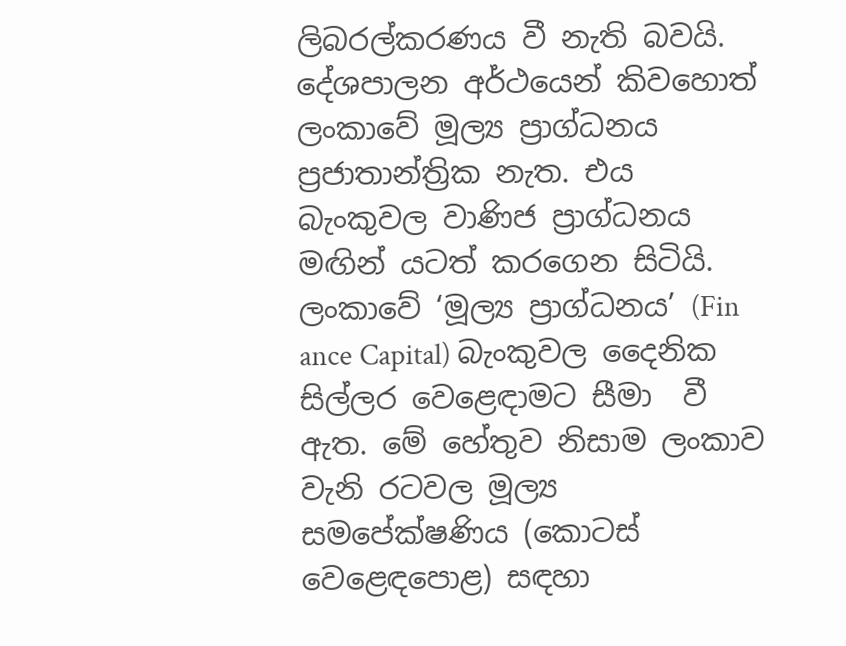ලිබරල්කරණය වී නැති බවයි. දේශපාලන අර්ථයෙන් කිවහොත් ලංකාවේ මූල්‍ය ප්‍රාග්ධනය ප්‍රජාතාන්ත්‍රික නැත. එය බැංකුවල වාණිජ ප්‍රාග්ධනය මඟින් යටත් කරගෙන සිටියි. ලංකාවේ ‘මූල්‍ය ප්‍රාග්ධනය’ (Fin ance Capital) බැංකුවල දෛනික සිල්ලර වෙළෙඳාමට සීමා  වී ඇත. මේ හේතුව නිසාම ලංකාව වැනි රටවල මූල්‍ය සමපේක්ෂණිය (කොටස් වෙළෙඳපොළ) සඳහා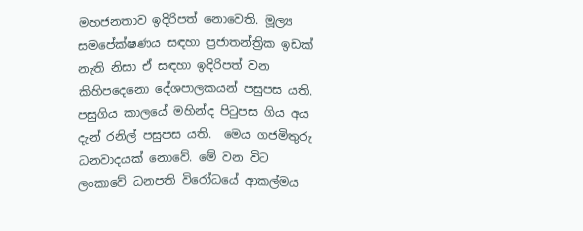මහජනතාව ඉදිරිපත් නොවෙති. මූල්‍ය සමපේක්ෂණය සඳහා ප්‍රජාතන්ත්‍රික ඉඩක් නැති නිසා ඒ සඳහා ඉදිරිපත් වන කිහිපදෙනො දේශපාලකයන් පසුපස යති. පසුගිය කාලයේ මහින්ද පිටුපස ගිය අය දැන් රනිල් පසුපස යති.  මෙය ගජමිතුරු ධනවාදයක් නොවේ. මේ වන විට ලංකාවේ ධනපති විරෝධයේ ආකල්මය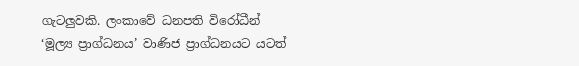ගැටලුවකි. ලංකාවේ ධනපති විරෝධීන් ‘මූල්‍ය ප්‍රාග්ධනය’ වාණිජ ප්‍රාග්ධනයට යටත්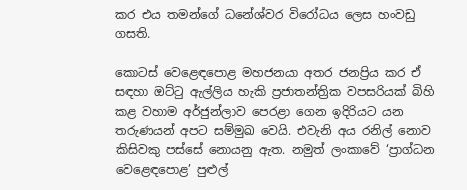කර එය තමන්ගේ ධනේශ්වර විරෝධය ලෙස හංවඩු ගසති.

කොටස් වෙළෙඳපොළ මහජනයා අතර ජනප්‍රිය කර ඒ සඳහා ඔට්ටු ඇල්ලිය හැකි ප්‍රජාතන්ත්‍රික වපසරියක් බිහි කළ වහාම අර්ජුන්ලාව පෙරළා ගෙන ඉදිරියට යන තරුණයන් අපට සම්මුඛ වෙයි. එවැනි අය රනිල් නොව කිසිවකු පස්සේ නොයනු ඇත. නමුත් ලංකාවේ ‘ප්‍රාග්ධන වෙළෙඳපොළ’ පුළුල්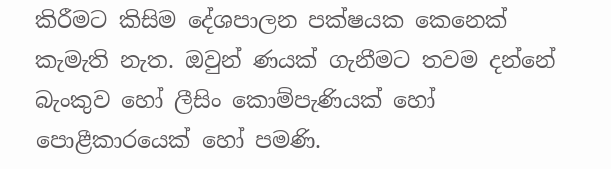කිරීමට කිසිම දේශපාලන පක්ෂයක කෙනෙක් කැමැති නැත. ඔවුන් ණයක් ගැනීමට තවම දන්නේ බැංකුව හෝ ලීසිං කොම්පැණියක් හෝ පොළීකාරයෙක් හෝ පමණි.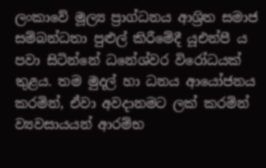ලංකාවේ මූල්‍ය ප්‍රාග්ධනය ආශ්‍රිත සමාජ සම්බන්ධතා පුළුල් කිරීමේදී යූඑන්පී ය පවා සිටින්නේ ධනේශ්වර විරෝධයක් තුළය. තම මුදල් හා ධනය ආයෝජනය කරමින්, ඒවා අවදානමට ලක් කරමින් ව්‍යවසායයන් ආරම්භ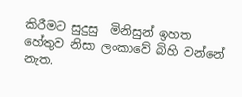කිරීමට සුදුසු  මිනිසුන් ඉහත හේතුව නිසා ලංකාවේ බිහි වන්නේ නැත.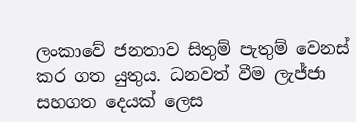ලංකාවේ ජනතාව සිතුම් පැතුම් වෙනස් කර ගත යුතුය. ධනවත් වීම ලැජ්ජා සහගත දෙයක් ලෙස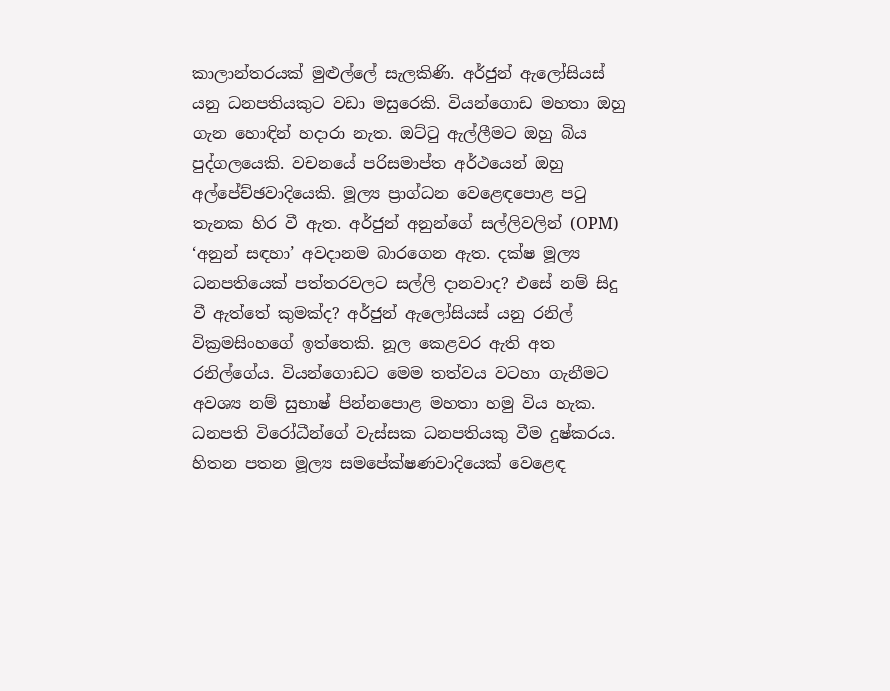කාලාන්තරයක් මුළුල්ලේ සැලකිණි. අර්ජුන් ඇලෝසියස් යනු ධනපතියකුට වඩා මසුරෙකි. වියන්ගොඩ මහතා ඔහු ගැන හොඳින් හදාරා නැත. ඔට්ටු ඇල්ලීමට ඔහු බිය පුද්ගලයෙකි. වචනයේ පරිසමාප්ත අර්ථයෙන් ඔහු අල්පේච්ඡවාදියෙකි. මූල්‍ය ප්‍රාග්ධන වෙළෙඳපොළ පටු තැනක හිර වී ඇත. අර්ජුන් අනුන්ගේ සල්ලිවලින් (OPM) ‘අනුන් සඳහා’ අවදානම බාරගෙන ඇත. දක්ෂ මූල්‍ය ධනපතියෙක් පත්තරවලට සල්ලි දානවාද? එසේ නම් සිදු වී ඇත්තේ කුමක්ද? අර්ජුන් ඇලෝසියස් යනු රනිල් වික්‍රමසිංහගේ ඉත්තෙකි. නූල කෙළවර ඇති අත රනිල්ගේය. වියන්ගොඩට මෙම තත්වය වටහා ගැනීමට අවශ්‍ය නම් සුභාෂ් පින්නපොළ මහතා හමු විය හැක. ධනපති විරෝධීන්ගේ වැස්සක ධනපතියකු වීම දුෂ්කරය. හිතන පතන මූල්‍ය සමපේක්ෂණවාදියෙක් වෙළෙඳ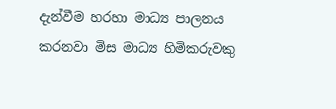දැන්වීම හරහා මාධ්‍ය පාලනය කරනවා මිස මාධ්‍ය හිමිකරුවකු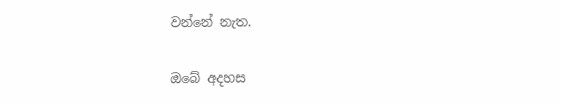වන්නේ නැත.

ඔබේ අදහස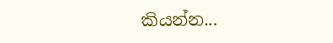කියන්න...